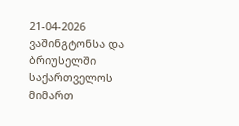21-04-2026
ვაშინგტონსა და ბრიუსელში საქართველოს მიმართ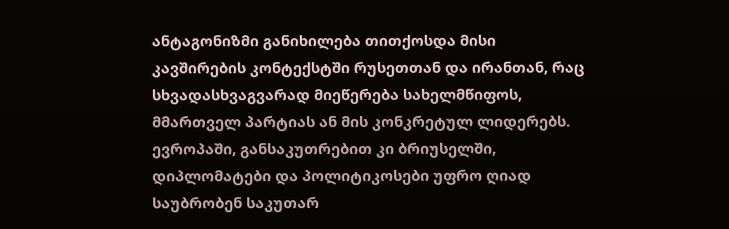ანტაგონიზმი განიხილება თითქოსდა მისი კავშირების კონტექსტში რუსეთთან და ირანთან, რაც სხვადასხვაგვარად მიეწერება სახელმწიფოს, მმართველ პარტიას ან მის კონკრეტულ ლიდერებს. ევროპაში, განსაკუთრებით კი ბრიუსელში, დიპლომატები და პოლიტიკოსები უფრო ღიად საუბრობენ საკუთარ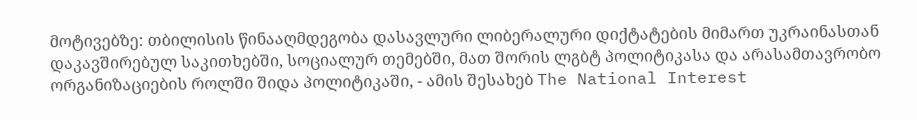მოტივებზე: თბილისის წინააღმდეგობა დასავლური ლიბერალური დიქტატების მიმართ უკრაინასთან დაკავშირებულ საკითხებში, სოციალურ თემებში, მათ შორის ლგბტ პოლიტიკასა და არასამთავრობო ორგანიზაციების როლში შიდა პოლიტიკაში, - ამის შესახებ The National Interest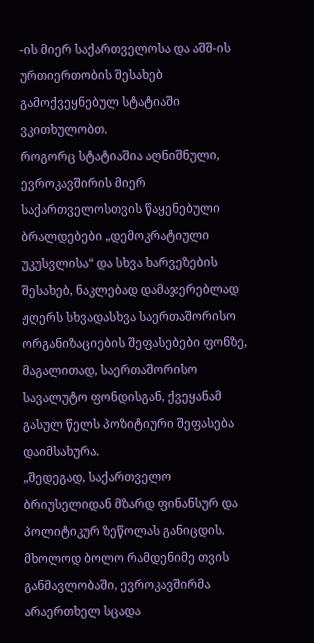-ის მიერ საქართველოსა და აშშ-ის ურთიერთობის შესახებ გამოქვეყნებულ სტატიაში ვკითხულობთ.
როგორც სტატიაშია აღნიშნული, ევროკავშირის მიერ საქართველოსთვის წაყენებული ბრალდებები „დემოკრატიული უკუსვლისა“ და სხვა ხარვეზების შესახებ, ნაკლებად დამაჯერებლად ჟღერს სხვადასხვა საერთაშორისო ორგანიზაციების შეფასებები ფონზე, მაგალითად, საერთაშორისო სავალუტო ფონდისგან, ქვეყანამ გასულ წელს პოზიტიური შეფასება დაიმსახურა.
„შედეგად, საქართველო ბრიუსელიდან მზარდ ფინანსურ და პოლიტიკურ ზეწოლას განიცდის. მხოლოდ ბოლო რამდენიმე თვის განმავლობაში, ევროკავშირმა არაერთხელ სცადა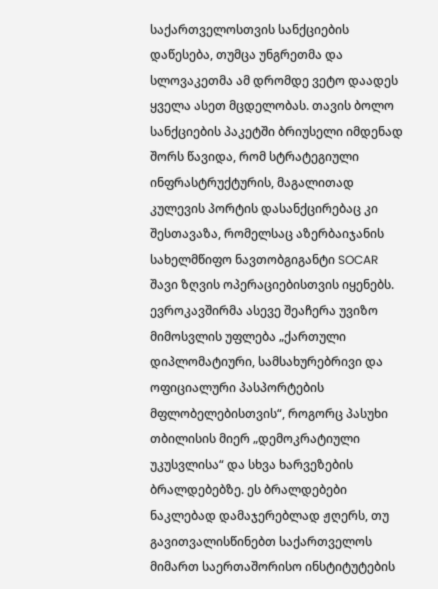საქართველოსთვის სანქციების დაწესება, თუმცა უნგრეთმა და სლოვაკეთმა ამ დრომდე ვეტო დაადეს ყველა ასეთ მცდელობას. თავის ბოლო სანქციების პაკეტში ბრიუსელი იმდენად შორს წავიდა, რომ სტრატეგიული ინფრასტრუქტურის, მაგალითად კულევის პორტის დასანქცირებაც კი შესთავაზა, რომელსაც აზერბაიჯანის სახელმწიფო ნავთობგიგანტი SOCAR შავი ზღვის ოპერაციებისთვის იყენებს.
ევროკავშირმა ასევე შეაჩერა უვიზო მიმოსვლის უფლება „ქართული დიპლომატიური, სამსახურებრივი და ოფიციალური პასპორტების მფლობელებისთვის“, როგორც პასუხი თბილისის მიერ „დემოკრატიული უკუსვლისა“ და სხვა ხარვეზების ბრალდებებზე. ეს ბრალდებები ნაკლებად დამაჯერებლად ჟღერს, თუ გავითვალისწინებთ საქართველოს მიმართ საერთაშორისო ინსტიტუტების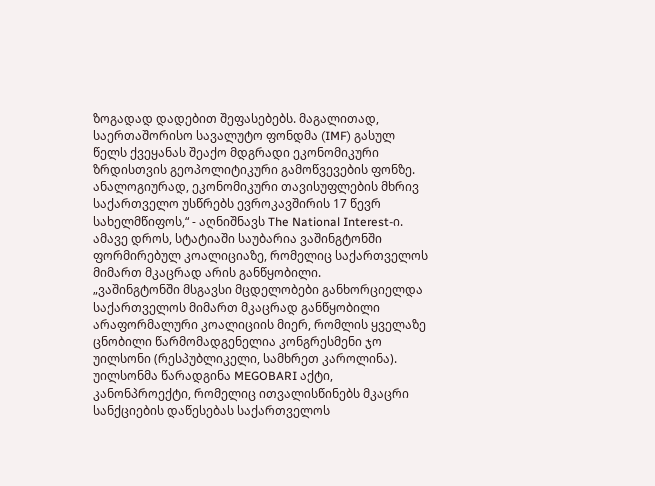ზოგადად დადებით შეფასებებს. მაგალითად, საერთაშორისო სავალუტო ფონდმა (IMF) გასულ წელს ქვეყანას შეაქო მდგრადი ეკონომიკური ზრდისთვის გეოპოლიტიკური გამოწვევების ფონზე. ანალოგიურად, ეკონომიკური თავისუფლების მხრივ საქართველო უსწრებს ევროკავშირის 17 წევრ სახელმწიფოს,“ - აღნიშნავს The National Interest-ი.
ამავე დროს, სტატიაში საუბარია ვაშინგტონში ფორმირებულ კოალიციაზე, რომელიც საქართველოს მიმართ მკაცრად არის განწყობილი.
„ვაშინგტონში მსგავსი მცდელობები განხორციელდა საქართველოს მიმართ მკაცრად განწყობილი არაფორმალური კოალიციის მიერ, რომლის ყველაზე ცნობილი წარმომადგენელია კონგრესმენი ჯო უილსონი (რესპუბლიკელი, სამხრეთ კაროლინა).
უილსონმა წარადგინა MEGOBARI აქტი, კანონპროექტი, რომელიც ითვალისწინებს მკაცრი სანქციების დაწესებას საქართველოს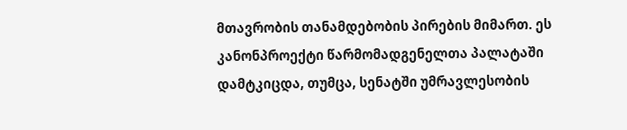მთავრობის თანამდებობის პირების მიმართ. ეს კანონპროექტი წარმომადგენელთა პალატაში დამტკიცდა, თუმცა, სენატში უმრავლესობის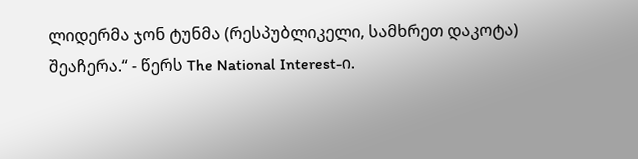ლიდერმა ჯონ ტუნმა (რესპუბლიკელი, სამხრეთ დაკოტა) შეაჩერა.“ - წერს The National Interest-ი.